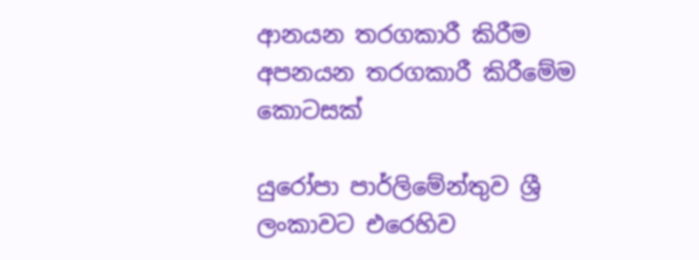ආනයන තරගකාරී කිරීම අපනයන තරගකාරී කිරීමේම කොටසක්

යුරෝපා පාර්ලිමේන්තුව ශ්‍රී ලංකාවට එරෙහිව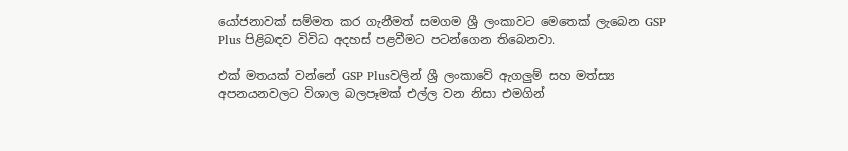යෝජනාවක් සම්මත කර ගැනීමත් සමගම ශ්‍රී ලංකාවට මෙතෙක් ලැබෙන GSP Plus පිළිබඳව විවිධ අදහස් පළවීමට පටන්ගෙන තිබෙනවා.

එක් මතයක් වන්නේ GSP Plusවලින් ශ්‍රී ලංකාවේ ඇගලුම් සහ මත්ස්‍ය අපනයනවලට විශාල බලපෑමක් එල්ල වන නිසා එමගින්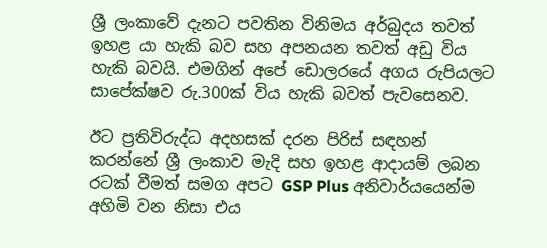ශ්‍රී ලංකාවේ දැනට පවතින විනිමය අර්බුදය තවත් ඉහළ යා හැකි බව සහ අපනයන තවත් අඩු විය හැකි බවයි. එමගින් අපේ ඩොලරයේ අගය රුපියලට සාපේක්ෂව රු.300ක් විය හැකි බවත් පැව‍සෙනව.

ඊට ප්‍රතිවිරුද්ධ අදහසක් දරන පිරිස් සඳහන් කරන්නේ ශ්‍රී ලංකාව මැදි සහ ඉහළ ආදායම් ලබන රටක් වීමත් සමග අපට GSP Plus අනිවාර්යයෙන්ම අහිමි වන නිසා එය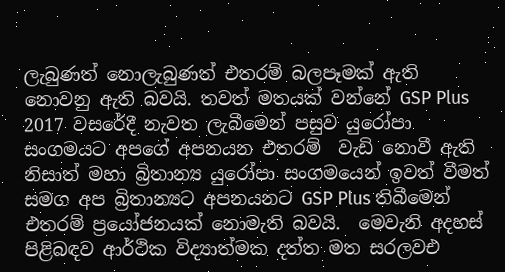ලැබුණත් නොලැබුණත් එතරම් බලපෑමක් ඇති නොවනු ඇති බවයි. තවත් මතයක් වන්නේ GSP Plus 2017 වසරේදී නැවත ලැබීමෙන් පසුව යුරෝපා සංගමයට අපගේ අපනයන එතරම්  වැඩි නොවී ඇති නිසාත් මහා බ්‍රිතාන්‍ය යුරෝපා සංගමයෙන් ඉවත් වීමත් සමග අප බ්‍රිතාන්‍යට අපනයනට GSP Plus තිබීමෙන් එතරම් ප්‍රයෝජනයක් නොමැති බවයි.  මෙවැනි අදහස් පිළිබඳව ආර්ථික විද්‍යාත්මක දත්ත මත සරලවඑ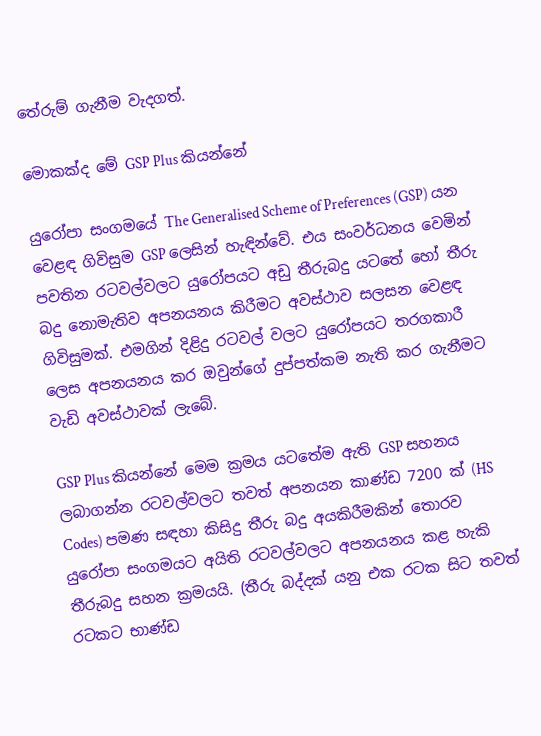තේරුම් ගැනීම වැදගත්.

මොකක්ද මේ GSP Plus කියන්නේ

යුරෝපා සංගමයේ The Generalised Scheme of Preferences (GSP) යන වෙළඳ ගිවිසුම GSP ලෙසින් හැඳින්වේ. එය සංවර්ධනය වෙමින් පවතින රටවල්වලට යුරෝපයට අඩු තීරුබදු යටතේ හෝ තීරු බදු නොමැතිව අපනයනය කිරීමට අවස්ථාව සලසන වෙළඳ ගිවිසුමක්. එමගින් දිළිදු රටවල් වලට යුරෝපයට තරගකාරී ලෙස අපනයනය කර ඔවුන්ගේ දුප්පත්කම නැති කර ගැනීමට වැඩි අවස්ථාවක් ලැබේ.

GSP Plus කියන්නේ මෙම ක්‍රමය යටතේම ඇති GSP සහනය ලබාගන්න රටවල්වලට තවත් අපනයන කාණ්ඩ 7200 ක් (HS Codes) පමණ සඳහා කිසිදු තීරු බදු අයකිරීමකින් තොරව යුරෝපා සංගමයට අයිති රටවල්වලට අපනයනය කළ හැකි තීරුබදු සහන ක්‍රමයයි. (තීරු බද්දක් යනු එක රටක සිට තවත් රටකට භාණ්ඩ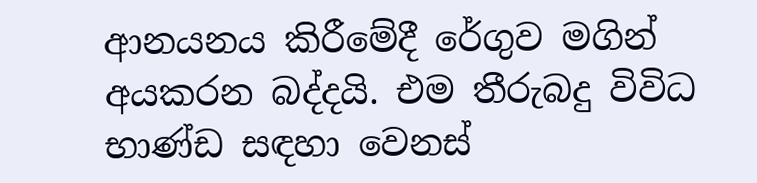ආනයනය කිරීමේදී රේගුව මගින් අයකරන බද්දයි. එම තීරුබදු විවිධ භාණ්ඩ සඳහා වෙනස්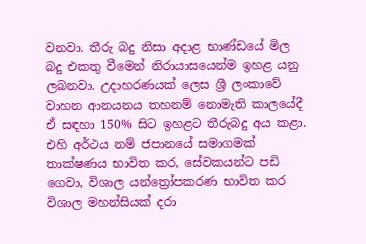වනවා. තීරු බදු නිසා අදාළ භාණ්ඩයේ මිල බදු එකතු වීමෙන් නිරායාසයෙන්ම ඉහළ යනු ලබනවා. උදාහරණයක් ලෙස ශ්‍රී ලංකාවේ වාහන ආනයනය තහනම් නොමැති කාලයේදී ඒ සඳහා 150% සිට ඉහළට තීරුබදු අය කළා. එහි අර්ථය නම් ජපානයේ සමාගමක් තාක්ෂණය භාවිත කර, සේවකයන්ට පඩි ගෙවා, විශාල යන්ත්‍රෝපකරණ භාවිත කර විශාල මහන්සියක් දරා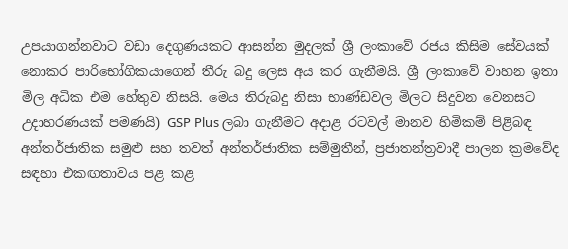උපයාගන්නවාට වඩා දෙගුණයකට ආසන්න මුදලක් ශ්‍රී ලංකාවේ රජය කිසිම සේවයක් නොකර පාරිභෝගිකයාගෙන් තීරු බදු ලෙස අය කර ගැනීමයි. ශ්‍රී ලංකාවේ වාහන ඉතා මිල අධික එම හේතුව නිසයි. මෙය තිරුබදු නිසා භාණ්ඩවල මිලට සිදුවන වෙනසට උදාහරණයක් පමණයි) GSP Plus ලබා ගැනීමට අදාළ රටවල් මානව හිමිකම් පිළිබඳ අන්තර්ජාතික සමුළු සහ තවත් අන්තර්ජාතික සම්මුතීන්, ප්‍රජාතන්ත්‍රවාදී පාලන ක්‍රමවේද සඳහා එකඟතාවය පළ කළ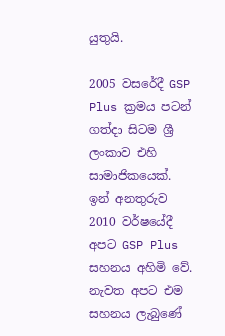යුතුයි.

2005 වසරේදී GSP Plus ක්‍රමය පටන් ගත්දා සිටම ශ්‍රී ලංකාව එහි සාමාජිකයෙක්. ඉන් අනතුරුව 2010 වර්ෂයේදී අපට GSP Plus සහනය අහිමි වේ. නැවත අපට එම සහනය ලැබුණේ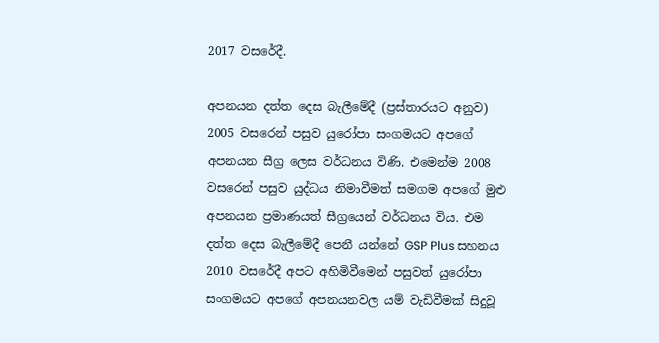2017 වසරේදී.

අපනයන දත්ත දෙස බැලීමේදී (ප්‍රස්තාරයට අනුව) 2005 වසරෙන් පසුව යුරෝපා සංගමයට අපගේ අපනයන සීග්‍ර ලෙස වර්ධනය විණි. එමෙන්ම 2008 වසරෙන් පසුව යුද්ධය නිමාවීමත් සමගම අපගේ මුළු අපනයන ප්‍රමාණයත් සීග්‍රයෙන් වර්ධනය විය. එම දත්ත දෙස බැලීමේදී පෙනී යන්නේ GSP Plus සහනය 2010 වසරේදී අපට අහිමිවීමෙන් පසුවත් යුරෝපා සංගමයට අපගේ අපනයනවල යම් වැඩිවීමක් සිදුවූ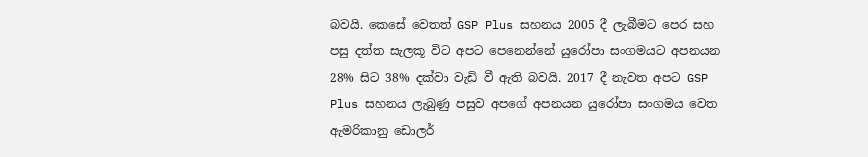බවයි. කෙසේ වෙතත් GSP Plus සහනය 2005 දී ලැබීමට පෙර සහ පසු දත්ත සැලකූ විට අපට පෙනෙන්නේ යුරෝපා සංගමයට අපනයන 28% සිට 38% දක්වා වැඩි වී ඇති බවයි. 2017 දී නැවත අපට GSP Plus සහනය ලැබුණු පසුව අපගේ අපනයන යුරෝපා සංගමය වෙත ඇමරිකානු ඩොලර්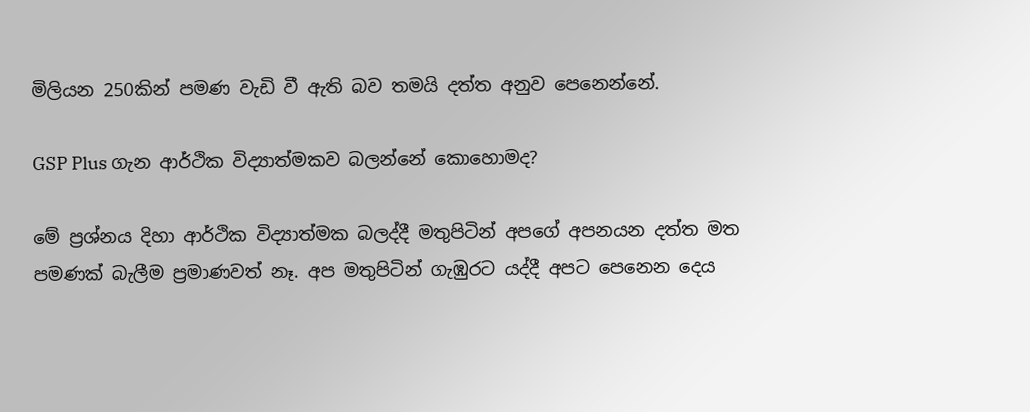මිලියන 250කින් පමණ වැඩි වී ඇති බව තමයි දත්ත අනුව පෙනෙන්නේ.

GSP Plus ගැන ආර්ථික විද්‍යාත්මකව බලන්නේ කොහොමද?

මේ ප්‍රශ්නය දිහා ආර්ථික විද්‍යාත්මක බලද්දී මතුපිටින් අපගේ අපනයන දත්ත මත පමණක් බැලීම ප්‍රමාණවත් නෑ. අප මතුපිටින් ගැඹුරට යද්දී අපට පෙනෙන දෙය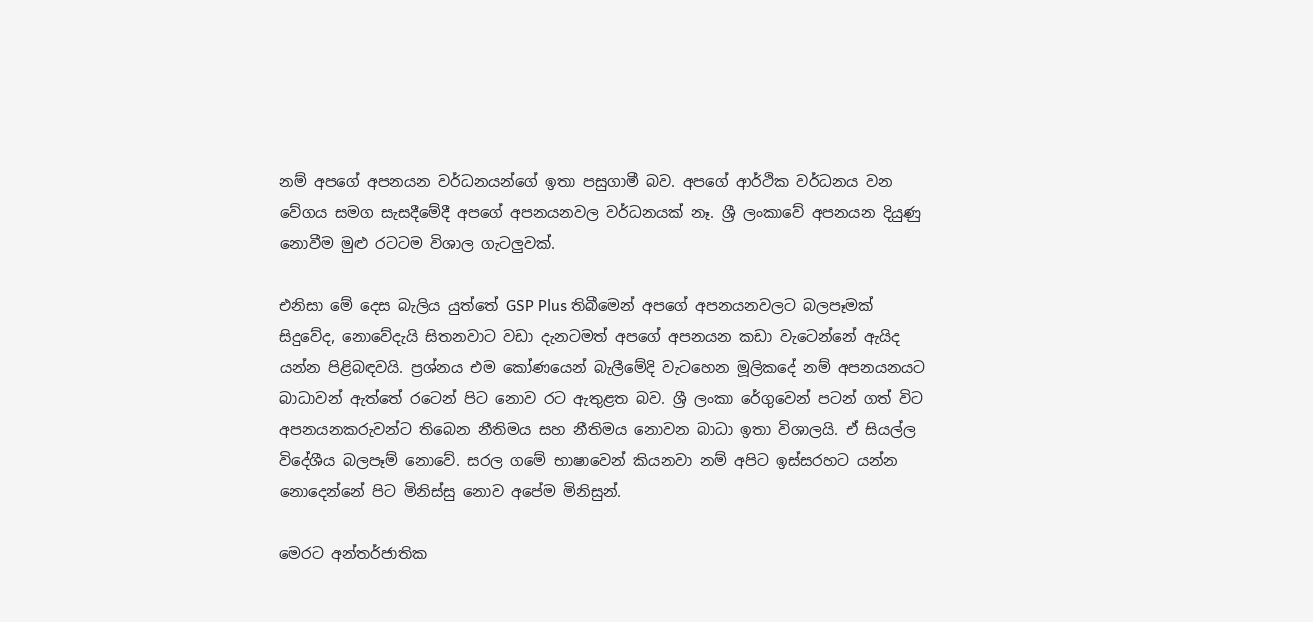නම් අපගේ අපනයන වර්ධනයන්ගේ ඉතා පසුගාමී බව. අපගේ ආර්ථික වර්ධනය වන වේගය සමග සැසදීමේදී අපගේ අපනයනවල වර්ධනයක් නෑ. ශ්‍රී ලංකාවේ අපනයන දියුණු නොවීම මුළු රටටම විශාල ගැටලුවක්.

එනිසා මේ දෙස බැලිය යුත්තේ GSP Plus තිබීමෙන් අපගේ අපනයනවලට බලපෑමක් සිදුවේද, නොවේදැයි සිතනවාට වඩා දැනටමත් අපගේ අපනයන කඩා වැටෙන්නේ ඇයිද යන්න පිළිබඳවයි. ප්‍රශ්නය එම කෝණයෙන් බැලීමේදි වැටහෙන මූලිකදේ නම් අපනයනයට බාධාවන් ඇත්තේ රටෙන් පිට නොව රට ඇතුළත බව. ශ්‍රී ලංකා රේගුවෙන් පටන් ගත් විට අපනයනකරුවන්ට තිබෙන නීතිමය සහ නීතිමය නොවන බාධා ඉතා විශාලයි. ඒ සියල්ල විදේශීය බලපෑම් නොවේ. සරල ගමේ භාෂාවෙන් කියනවා නම් අපිට ඉස්සරහට යන්න නොදෙන්නේ පිට මිනිස්සු නොව අපේම මිනිසුන්.

මෙරට අන්තර්ජාතික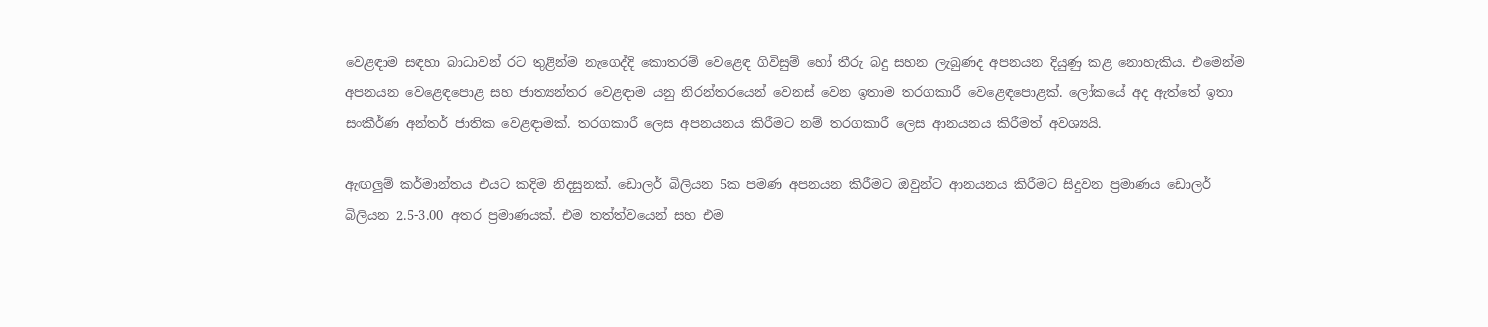වෙළඳාම සඳහා බාධාවන් රට තුළින්ම නැගෙද්දි කොතරම් වෙළෙඳ ගිවිසුම් හෝ තීරු බදු සහන ලැබුණද අපනයන දියුණු කළ නොහැකිය. එමෙන්ම අපනයන වෙළෙඳපොළ සහ ජාත්‍යන්තර වෙළඳාම යනු නිරන්තරයෙන් වෙනස් වෙන ඉතාම තරගකාරී වෙළෙඳපොළක්. ලෝකයේ අද ඇත්තේ ඉතා සංකීර්ණ අන්තර් ජාතික වෙළඳාමක්. තරගකාරී ලෙස අපනයනය කිරීමට නම් තරගකාරී ලෙස ආනයනය කිරීමත් අවශ්‍යයි.

ඇඟලුම් කර්මාන්තය එයට කදිම නිදසුනක්. ඩොලර් බිලියන 5ක පමණ අපනයන කිරීමට ඔවුන්ට ආනයනය කිරීමට සිදුවන ප්‍රමාණය ඩොලර් බිලියන 2.5-3.00 අතර ප්‍රමාණයක්. එම තත්ත්වයෙන් සහ එම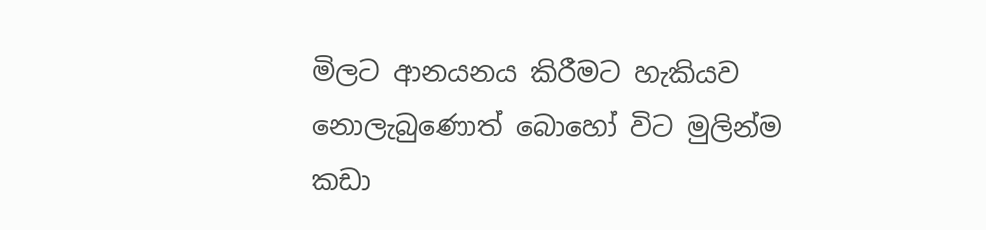මිලට ආනයනය කිරීමට හැකියව නොලැබුණොත් බොහෝ විට මුලින්ම කඩා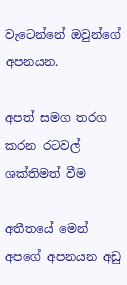වැටෙන්නේ ඔවුන්ගේ අපනයන.

අපත් සමග තරග කරන රටවල් ශක්තිමත් වීම

අතීතයේ මෙන් අපගේ අපනයන අඩු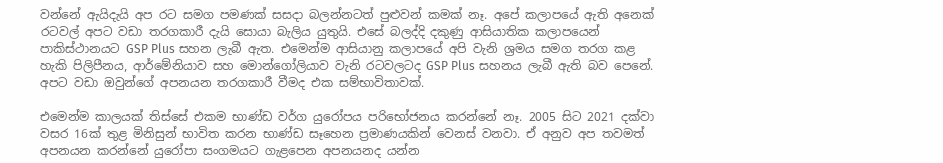වන්නේ ඇයිදැයි අප රට සමග පමණක් සසදා බලන්නටත් පුළුවන් කමක් නෑ. අපේ කලාපයේ ඇති අනෙක් රටවල් අපට වඩා තරගකාරී දැයි සොයා බැලිය යුතුයි. එසේ බලද්දි දකුණු ආසියාතික කලාපයෙන් පාකිස්ථානයට GSP Plus සහන ලැබී ඇත. එමෙන්ම ආසියානු කලාපයේ අපි වැනි ශ්‍රමය සමග තරග කළ හැකි පිලිපීනය, ආර්මේනියාව සහ මොන්ගෝලියාව වැනි රටවලටද GSP Plus සහනය ලැබී ඇති බව පෙනේ. අපට වඩා ඔවුන්ගේ අපනයන තරගකාරී වීමද එක සම්භාවිතාවක්.

එමෙන්ම කාලයක් තිස්සේ එකම භාණ්ඩ වර්ග යුරෝපය පරිභෝජනය කරන්නේ නෑ. 2005 සිට 2021 දක්වා වසර 16ක් තුළ මිනිසුන් භාවිත කරන භාණ්ඩ සෑහෙන ප්‍රමාණයකින් වෙනස් වනවා. ඒ අනුව අප තවමත් අපනයන කරන්නේ යුරෝපා සංගමයට ගැළපෙන අපනයනද යන්න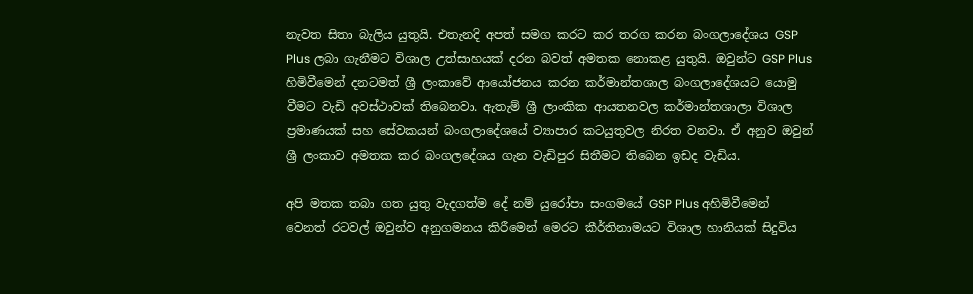නැවත සිතා බැලිය යුතුයි. එතැනදි අපත් සමග කරට කර තරග කරන බංගලාදේශය GSP Plus ලබා ගැනීමට විශාල උත්සාහයක් දරන බවත් අමතක නොකළ යුතුයි. ඔවුන්ට GSP Plus හිමිවීමෙන් දනටමත් ශ්‍රී ලංකාවේ ආයෝජනය කරන කර්මාන්තශාල බංගලාදේශයට යොමු වීමට වැඩි අවස්ථාවක් තිබෙනවා. ඇතැම් ශ්‍රී ලාංකික ආයතනවල කර්මාන්තශාලා විශාල ප්‍රමාණයක් සහ සේවකයන් බංගලාදේශයේ ව්‍යාපාර කටයුතුවල නිරත වනවා. ඒ අනුව ඔවුන් ශ්‍රී ලංකාව අමතක කර බංගලදේශය ගැන වැඩිපුර සිතීමට තිබෙන ඉඩද වැඩිය.

අපි මතක තබා ගත යුතු වැදගත්ම දේ නම් යුරෝපා සංගමයේ GSP Plus අහිමිවීමෙන් වෙනත් රටවල් ඔවුන්ව අනුගමනය කිරීමෙන් මෙරට කීර්තිනාමයට විශාල හානියක් සිදුවිය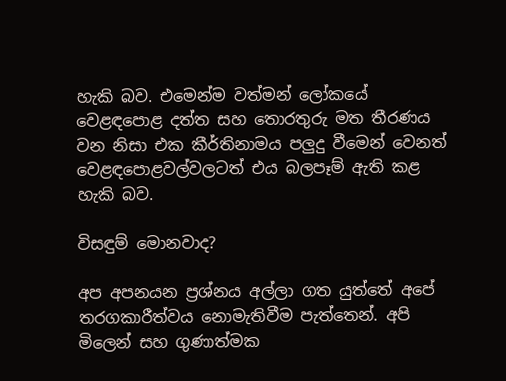හැකි බව. එමෙන්ම වත්මන් ලෝකයේ වෙළඳපොළ දත්ත සහ තොරතුරු මත තීරණය වන නිසා එක කීර්තිනාමය පලුදු වීමෙන් වෙනත් වෙළඳපොළවල්වලටත් එය බලපෑම් ඇති කළ හැකි බව.

විසඳුම් මොනවාද?

අප අපනයන ප්‍රශ්නය අල්ලා ගත යුත්තේ අපේ තරගකාරීත්වය නොමැතිවීම පැත්තෙන්. අපි මිලෙන් සහ ගුණාත්මක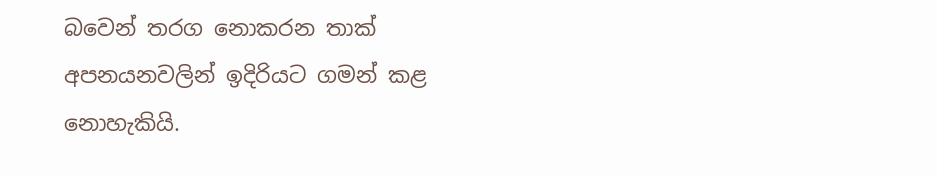බවෙන් තරග නොකරන තාක් අපනයනවලින් ඉදිරියට ගමන් කළ නොහැකියි.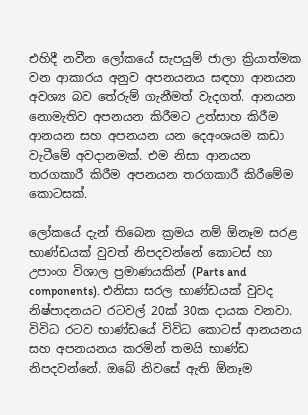එහිදී නවීන ලෝකයේ සැපයුම් ජාලා ක්‍රියාත්මක වන ආකාරය අනුව අපනයනය සඳහා ආනයන අවශ්‍ය බව තේරුම් ගැනීමත් වැදගත්. ආනයන නොමැතිව අපනයන කිරීමට උත්සාහ කිරීම ආනයන සහ අපනයන යන දෙඅංශයම කඩා වැටීමේ අවදානමක්. එම නිසා ආනයන තරගකාරී කිරීම අපනයන තරගකාරී කිරීමේම කොටසක්.

ලෝකයේ දැන් තිබෙන ක්‍රමය නම් ඕනෑම සරළ භාණ්ඩයක් වුවත් නිපදවන්නේ කොටස් හා උපාංග විශාල ප්‍රමාණයකින් (Parts and components). එනිසා සරල භාණ්ඩයක් වුවද නිෂ්පාදනයට රටවල් 20ක් 30ක දායක වනවා. විවිධ රටව භාණ්ඩයේ විවිධ කොටස් ආනයනය සහ අපනයනය කරමින් තමයි භාණ්ඩ නිපදවන්නේ. ඔබේ නිවසේ ඇති ඕනෑම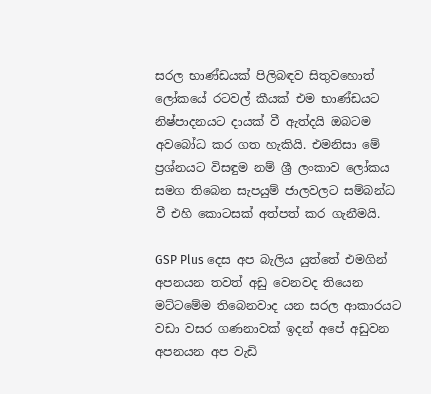සරල භාණ්ඩයක් පිලිබඳව සිතුවහොත් ලෝකයේ රටවල් කීයක් එම භාණ්ඩයට නිෂ්පාදනයට දායක් වී ඇත්දයි ඔබටම අවබෝධ කර ගත හැකියි. එමනිසා මේ ප්‍රශ්නයට විසඳුම නම් ශ්‍රී ලංකාව ලෝකය සමග තිබෙන සැපයුම් ජාලවලට සම්බන්ධ වී එහි කොටසක් අත්පත් කර ගැනීමයි.

GSP Plus දෙස අප බැලිය යුත්තේ එමගින් අපනයන තවත් අඩු වෙනවද තියෙන මට්ටමේම ති‍බෙනවාද යන සරල ආකාරයට වඩා වසර ගණනාවක් ඉදන් අපේ අඩුවන අපනයන අප වැඩි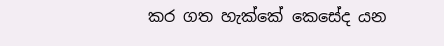කර ගත හැක්කේ කෙසේද යන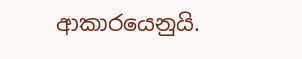ආකාරයෙනුයි.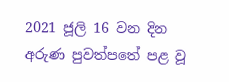2021 ජූලි 16 වන දින අරුණ පුවත්පතේ පළ වූ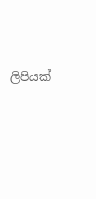ලිපියක්